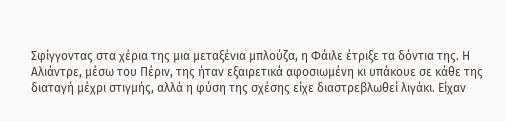Σφίγγοντας στα χέρια της μια μεταξένια μπλούζα, η Φάιλε έτριξε τα δόντια της. Η Αλιάντρε, μέσω του Πέριν, της ήταν εξαιρετικά αφοσιωμένη κι υπάκουε σε κάθε της διαταγή μέχρι στιγμής, αλλά η φύση της σχέσης είχε διαστρεβλωθεί λιγάκι. Είχαν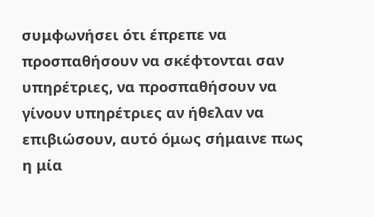συμφωνήσει ότι έπρεπε να προσπαθήσουν να σκέφτονται σαν υπηρέτριες, να προσπαθήσουν να γίνουν υπηρέτριες αν ήθελαν να επιβιώσουν, αυτό όμως σήμαινε πως η μία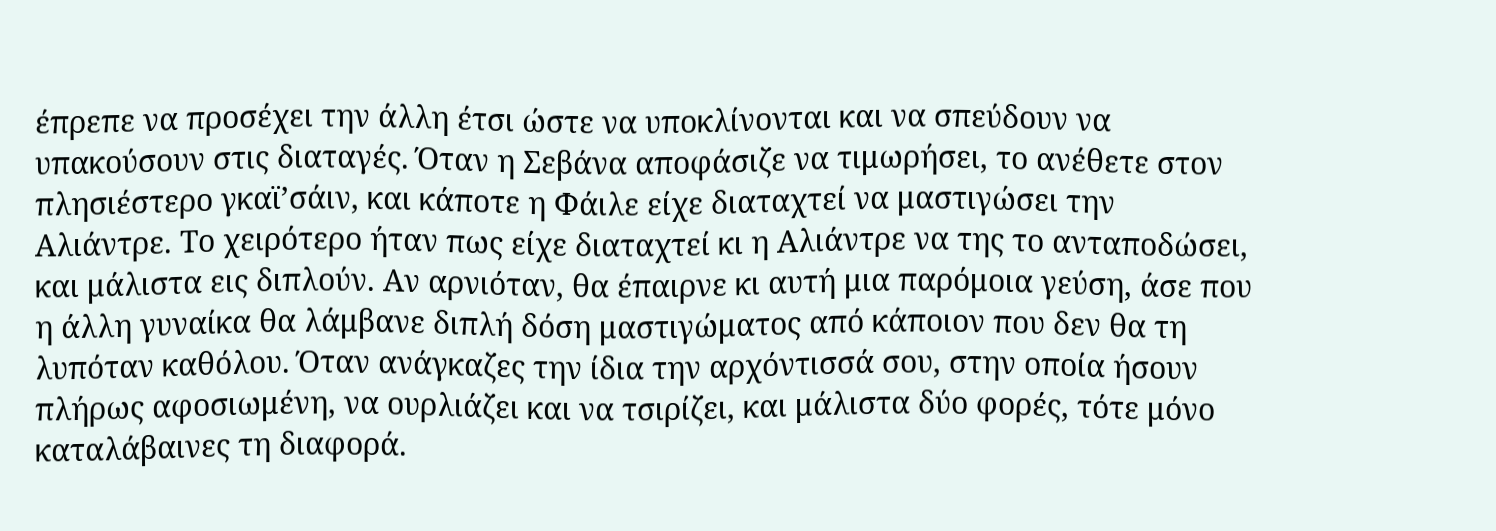έπρεπε να προσέχει την άλλη έτσι ώστε να υποκλίνονται και να σπεύδουν να υπακούσουν στις διαταγές. Όταν η Σεβάνα αποφάσιζε να τιμωρήσει, το ανέθετε στον πλησιέστερο γκαϊ’σάιν, και κάποτε η Φάιλε είχε διαταχτεί να μαστιγώσει την Αλιάντρε. Το χειρότερο ήταν πως είχε διαταχτεί κι η Αλιάντρε να της το ανταποδώσει, και μάλιστα εις διπλούν. Αν αρνιόταν, θα έπαιρνε κι αυτή μια παρόμοια γεύση, άσε που η άλλη γυναίκα θα λάμβανε διπλή δόση μαστιγώματος από κάποιον που δεν θα τη λυπόταν καθόλου. Όταν ανάγκαζες την ίδια την αρχόντισσά σου, στην οποία ήσουν πλήρως αφοσιωμένη, να ουρλιάζει και να τσιρίζει, και μάλιστα δύο φορές, τότε μόνο καταλάβαινες τη διαφορά.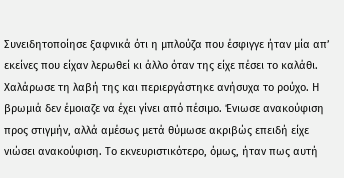Συνειδητοποίησε ξαφνικά ότι η μπλούζα που έσφιγγε ήταν μία απ’ εκείνες που είχαν λερωθεί κι άλλο όταν της είχε πέσει το καλάθι. Χαλάρωσε τη λαβή της και περιεργάστηκε ανήσυχα το ρούχο. Η βρωμιά δεν έμοιαζε να έχει γίνει από πέσιμο. Ένιωσε ανακούφιση προς στιγμήν, αλλά αμέσως μετά θύμωσε ακριβώς επειδή είχε νιώσει ανακούφιση. Το εκνευριστικότερο, όμως, ήταν πως αυτή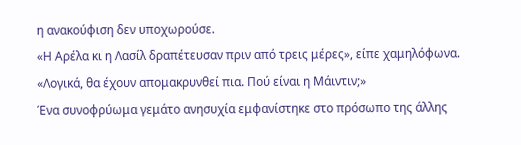η ανακούφιση δεν υποχωρούσε.
«Η Αρέλα κι η Λασίλ δραπέτευσαν πριν από τρεις μέρες», είπε χαμηλόφωνα. «Λογικά, θα έχουν απομακρυνθεί πια. Πού είναι η Μάιντιν;»
Ένα συνοφρύωμα γεμάτο ανησυχία εμφανίστηκε στο πρόσωπο της άλλης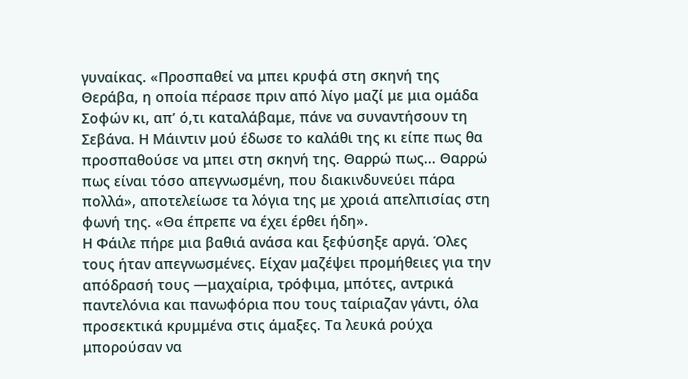γυναίκας. «Προσπαθεί να μπει κρυφά στη σκηνή της Θεράβα, η οποία πέρασε πριν από λίγο μαζί με μια ομάδα Σοφών κι, απ’ ό,τι καταλάβαμε, πάνε να συναντήσουν τη Σεβάνα. Η Μάιντιν μού έδωσε το καλάθι της κι είπε πως θα προσπαθούσε να μπει στη σκηνή της. Θαρρώ πως... Θαρρώ πως είναι τόσο απεγνωσμένη, που διακινδυνεύει πάρα πολλά», αποτελείωσε τα λόγια της με χροιά απελπισίας στη φωνή της. «Θα έπρεπε να έχει έρθει ήδη».
Η Φάιλε πήρε μια βαθιά ανάσα και ξεφύσηξε αργά. Όλες τους ήταν απεγνωσμένες. Είχαν μαζέψει προμήθειες για την απόδρασή τους —μαχαίρια, τρόφιμα, μπότες, αντρικά παντελόνια και πανωφόρια που τους ταίριαζαν γάντι, όλα προσεκτικά κρυμμένα στις άμαξες. Τα λευκά ρούχα μπορούσαν να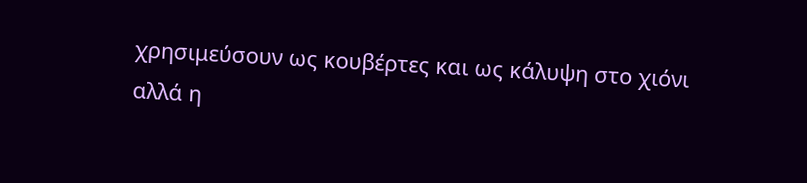χρησιμεύσουν ως κουβέρτες και ως κάλυψη στο χιόνι αλλά η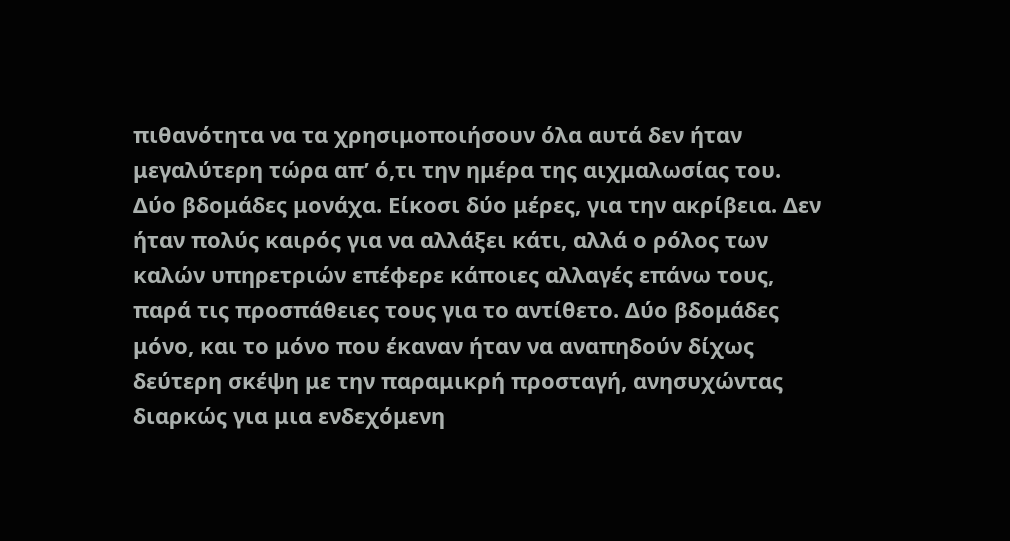πιθανότητα να τα χρησιμοποιήσουν όλα αυτά δεν ήταν μεγαλύτερη τώρα απ’ ό,τι την ημέρα της αιχμαλωσίας του. Δύο βδομάδες μονάχα. Είκοσι δύο μέρες, για την ακρίβεια. Δεν ήταν πολύς καιρός για να αλλάξει κάτι, αλλά ο ρόλος των καλών υπηρετριών επέφερε κάποιες αλλαγές επάνω τους, παρά τις προσπάθειες τους για το αντίθετο. Δύο βδομάδες μόνο, και το μόνο που έκαναν ήταν να αναπηδούν δίχως δεύτερη σκέψη με την παραμικρή προσταγή, ανησυχώντας διαρκώς για μια ενδεχόμενη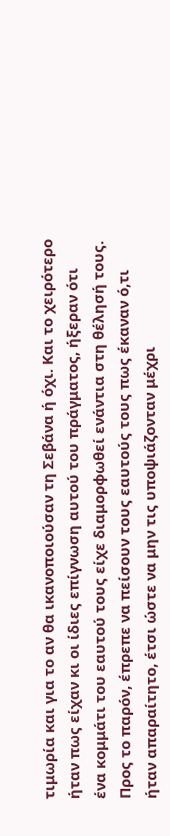τιμωρία και για το αν θα ικανοποιούσαν τη Σεβάνα ή όχι. Και το χειρότερο ήταν πως είχαν κι οι ίδιες επίγνωση αυτού του πράγματος, ήξεραν ότι ένα κομμάτι του εαυτού τους είχε διαμορφωθεί ενάντια στη θέλησή τους. Προς το παρόν, έπρεπε να πείσουν τους εαυτούς τους πως έκαναν ό,τι ήταν απαραίτητο, έτσι ώστε να μην τις υποψιάζονταν μέχρι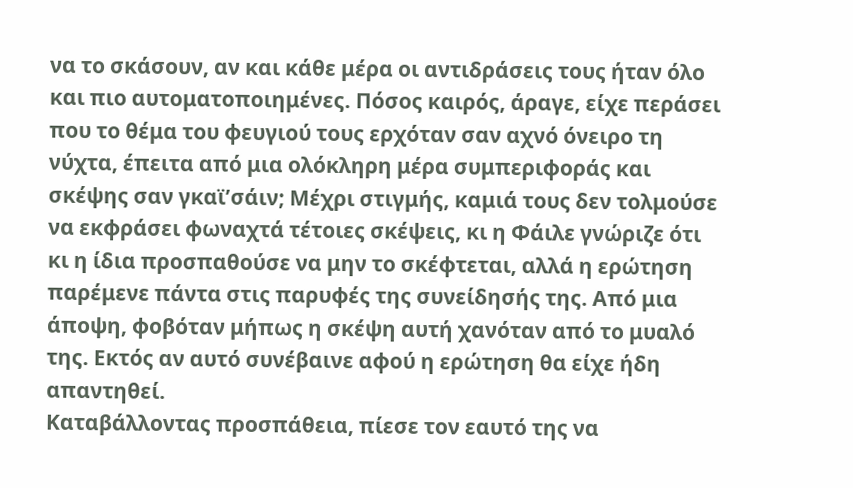να το σκάσουν, αν και κάθε μέρα οι αντιδράσεις τους ήταν όλο και πιο αυτοματοποιημένες. Πόσος καιρός, άραγε, είχε περάσει που το θέμα του φευγιού τους ερχόταν σαν αχνό όνειρο τη νύχτα, έπειτα από μια ολόκληρη μέρα συμπεριφοράς και σκέψης σαν γκαϊ’σάιν; Μέχρι στιγμής, καμιά τους δεν τολμούσε να εκφράσει φωναχτά τέτοιες σκέψεις, κι η Φάιλε γνώριζε ότι κι η ίδια προσπαθούσε να μην το σκέφτεται, αλλά η ερώτηση παρέμενε πάντα στις παρυφές της συνείδησής της. Από μια άποψη, φοβόταν μήπως η σκέψη αυτή χανόταν από το μυαλό της. Εκτός αν αυτό συνέβαινε αφού η ερώτηση θα είχε ήδη απαντηθεί.
Καταβάλλοντας προσπάθεια, πίεσε τον εαυτό της να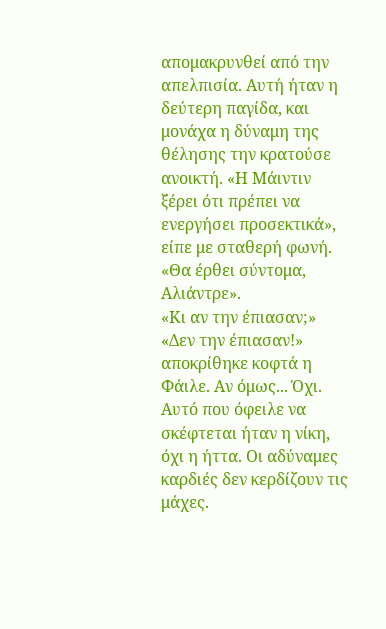απομακρυνθεί από την απελπισία. Αυτή ήταν η δεύτερη παγίδα, και μονάχα η δύναμη της θέλησης την κρατούσε ανοικτή. «Η Μάιντιν ξέρει ότι πρέπει να ενεργήσει προσεκτικά», είπε με σταθερή φωνή. «Θα έρθει σύντομα, Αλιάντρε».
«Κι αν την έπιασαν;»
«Δεν την έπιασαν!» αποκρίθηκε κοφτά η Φάιλε. Αν όμως... Όχι. Αυτό που όφειλε να σκέφτεται ήταν η νίκη, όχι η ήττα. Οι αδύναμες καρδιές δεν κερδίζουν τις μάχες.